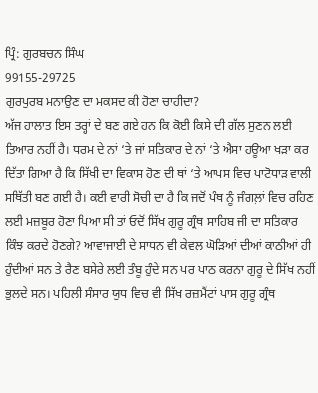ਪ੍ਰਿੰ: ਗੁਰਬਚਨ ਸਿੰਘ
99155-29725
ਗੁਰਪੁਰਬ ਮਨਾਉਣ ਦਾ ਮਕਸਦ ਕੀ ਹੋਣਾ ਚਾਹੀਦਾ?
ਅੱਜ ਹਾਲਾਤ ਇਸ ਤਰ੍ਹਾਂ ਦੇ ਬਣ ਗਏ ਹਨ ਕਿ ਕੋਈ ਕਿਸੇ ਦੀ ਗੱਲ ਸੁਣਨ ਲਈ ਤਿਆਰ ਨਹੀਂ ਹੈ। ਧਰਮ ਦੇ ਨਾਂ ‘ਤੇ ਜਾਂ ਸਤਿਕਾਰ ਦੇ ਨਾਂ ‘ਤੇ ਐਸਾ ਹਊਆ ਖੜਾ ਕਰ ਦਿੱਤਾ ਗਿਆ ਹੈ ਕਿ ਸਿੱਖੀ ਦਾ ਵਿਕਾਸ ਹੋਣ ਦੀ ਥਾਂ ‘ਤੇ ਆਪਸ ਵਿਚ ਪਾਟੋਧਾੜ ਵਾਲੀ ਸਥਿੱਤੀ ਬਣ ਗਈ ਹੈ। ਕਈ ਵਾਰੀ ਸੋਚੀ ਦਾ ਹੈ ਕਿ ਜਦੋਂ ਪੰਥ ਨੂੰ ਜੰਗਲ਼ਾਂ ਵਿਚ ਰਹਿਣ ਲਈ ਮਜ਼ਬੂਰ ਹੋਣਾ ਪਿਆ ਸੀ ਤਾਂ ਓਦੋਂ ਸਿੱਖ ਗੁਰੂ ਗ੍ਰੰਥ ਸਾਹਿਬ ਜੀ ਦਾ ਸਤਿਕਾਰ ਕਿੰਝ ਕਰਦੇ ਹੋਣਗੇ? ਆਵਾਜਾਈ ਦੇ ਸਾਧਨ ਵੀ ਕੇਵਲ ਘੋੜਿਆਂ ਦੀਆਂ ਕਾਠੀਆਂ ਹੀ ਹੁੰਦੀਆਂ ਸਨ ਤੇ ਰੈਣ ਬਸੇਰੇ ਲਈ ਤੰਬੂ ਹੁੰਦੇ ਸਨ ਪਰ ਪਾਠ ਕਰਨਾ ਗੁਰੂ ਦੇ ਸਿੱਖ ਨਹੀਂ ਭੁਲਦੇ ਸਨ। ਪਹਿਲੀ ਸੰਸਾਰ ਯੁਧ ਵਿਚ ਵੀ ਸਿੱਖ ਰਜ਼ਮੈਂਟਾਂ ਪਾਸ ਗੁਰੂ ਗ੍ਰੰਥ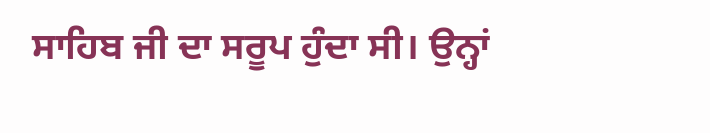ਸਾਹਿਬ ਜੀ ਦਾ ਸਰੂਪ ਹੁੰਦਾ ਸੀ। ਉਨ੍ਹਾਂ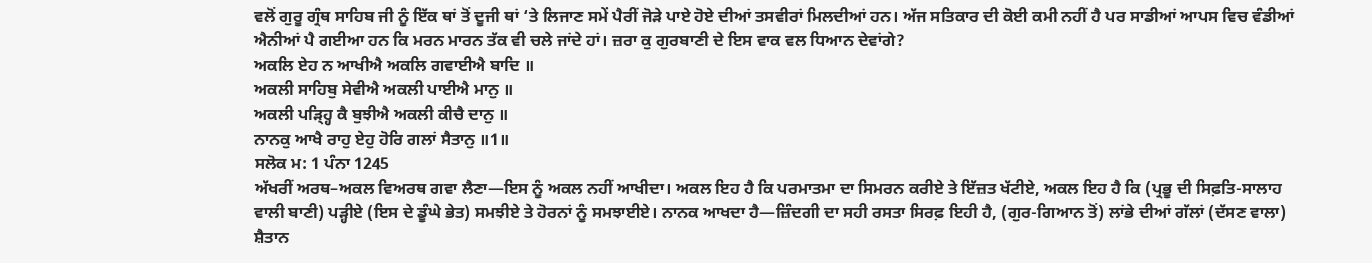ਵਲੋਂ ਗੁਰੂ ਗ੍ਰੰਥ ਸਾਹਿਬ ਜੀ ਨੂੰ ਇੱਕ ਥਾਂ ਤੋਂ ਦੂਜੀ ਥਾਂ ‘ਤੇ ਲਿਜਾਣ ਸਮੇਂ ਪੈਰੀਂ ਜੋੜੇ ਪਾਏ ਹੋਏ ਦੀਆਂ ਤਸਵੀਰਾਂ ਮਿਲਦੀਆਂ ਹਨ। ਅੱਜ ਸਤਿਕਾਰ ਦੀ ਕੋਈ ਕਮੀ ਨਹੀਂ ਹੈ ਪਰ ਸਾਡੀਆਂ ਆਪਸ ਵਿਚ ਵੰਡੀਆਂ ਐਨੀਆਂ ਪੈ ਗਈਆ ਹਨ ਕਿ ਮਰਨ ਮਾਰਨ ਤੱਕ ਵੀ ਚਲੇ ਜਾਂਦੇ ਹਾਂ। ਜ਼ਰਾ ਕੁ ਗੁਰਬਾਣੀ ਦੇ ਇਸ ਵਾਕ ਵਲ ਧਿਆਨ ਦੇਵਾਂਗੇ?
ਅਕਲਿ ਏਹ ਨ ਆਖੀਐ ਅਕਲਿ ਗਵਾਈਐ ਬਾਦਿ ॥
ਅਕਲੀ ਸਾਹਿਬੁ ਸੇਵੀਐ ਅਕਲੀ ਪਾਈਐ ਮਾਨੁ ॥
ਅਕਲੀ ਪੜ੍ਹ੍ਹਿ ਕੈ ਬੁਝੀਐ ਅਕਲੀ ਕੀਚੈ ਦਾਨੁ ॥
ਨਾਨਕੁ ਆਖੈ ਰਾਹੁ ਏਹੁ ਹੋਰਿ ਗਲਾਂ ਸੈਤਾਨੁ ॥1॥
ਸਲੋਕ ਮ: 1 ਪੰਨਾ 1245
ਅੱਖਰੀਂ ਅਰਥ–ਅਕਲ ਵਿਅਰਥ ਗਵਾ ਲੈਣਾ—ਇਸ ਨੂੰ ਅਕਲ ਨਹੀਂ ਆਖੀਦਾ। ਅਕਲ ਇਹ ਹੈ ਕਿ ਪਰਮਾਤਮਾ ਦਾ ਸਿਮਰਨ ਕਰੀਏ ਤੇ ਇੱਜ਼ਤ ਖੱਟੀਏ, ਅਕਲ ਇਹ ਹੈ ਕਿ (ਪ੍ਰਭੂ ਦੀ ਸਿਫ਼ਤਿ-ਸਾਲਾਹ ਵਾਲੀ ਬਾਣੀ) ਪੜ੍ਹੀਏ (ਇਸ ਦੇ ਡੂੰਘੇ ਭੇਤ) ਸਮਝੀਏ ਤੇ ਹੋਰਨਾਂ ਨੂੰ ਸਮਝਾਈਏ। ਨਾਨਕ ਆਖਦਾ ਹੈ—ਜ਼ਿੰਦਗੀ ਦਾ ਸਹੀ ਰਸਤਾ ਸਿਰਫ਼ ਇਹੀ ਹੈ, (ਗੁਰ-ਗਿਆਨ ਤੋਂ) ਲਾਂਭੇ ਦੀਆਂ ਗੱਲਾਂ (ਦੱਸਣ ਵਾਲਾ) ਸ਼ੈਤਾਨ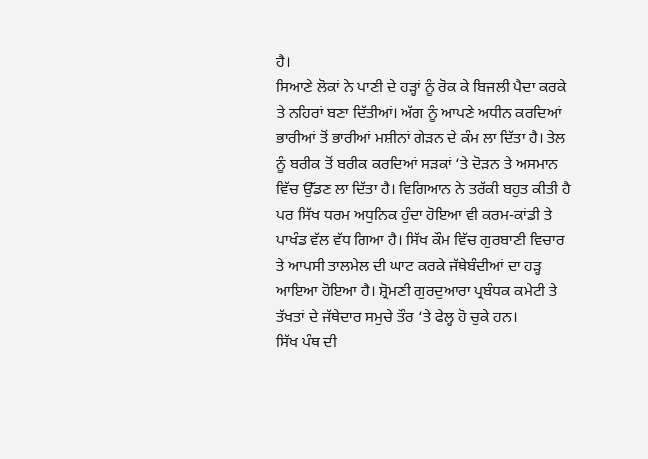ਹੈ।
ਸਿਆਣੇ ਲੋਕਾਂ ਨੇ ਪਾਣੀ ਦੇ ਹੜ੍ਹਾਂ ਨੂੰ ਰੋਕ ਕੇ ਬਿਜਲੀ ਪੈਦਾ ਕਰਕੇ ਤੇ ਨਹਿਰਾਂ ਬਣਾ ਦਿੱਤੀਆਂ। ਅੱਗ ਨੂੰ ਆਪਣੇ ਅਧੀਨ ਕਰਦਿਆਂ ਭਾਰੀਆਂ ਤੋਂ ਭਾਰੀਆਂ ਮਸ਼ੀਨਾਂ ਗੇੜਨ ਦੇ ਕੰਮ ਲਾ ਦਿੱਤਾ ਹੈ। ਤੇਲ ਨੂੰ ਬਰੀਕ ਤੋਂ ਬਰੀਕ ਕਰਦਿਆਂ ਸੜਕਾਂ ‘ਤੇ ਦੋੜਨ ਤੇ ਅਸਮਾਨ ਵਿੱਚ ਉੱਡਣ ਲਾ ਦਿੱਤਾ ਹੈ। ਵਿਗਿਆਨ ਨੇ ਤਰੱਕੀ ਬਹੁਤ ਕੀਤੀ ਹੈ ਪਰ ਸਿੱਖ ਧਰਮ ਅਧੁਨਿਕ ਹੁੰਦਾ ਹੋਇਆ ਵੀ ਕਰਮ-ਕਾਂਡੀ ਤੇ ਪਾਖੰਡ ਵੱਲ ਵੱਧ ਗਿਆ ਹੈ। ਸਿੱਖ ਕੌਮ ਵਿੱਚ ਗੁਰਬਾਣੀ ਵਿਚਾਰ ਤੇ ਆਪਸੀ ਤਾਲਮੇਲ ਦੀ ਘਾਟ ਕਰਕੇ ਜੱਥੇਬੰਦੀਆਂ ਦਾ ਹੜ੍ਹ ਆਇਆ ਹੋਇਆ ਹੈ। ਸ਼੍ਰੋਮਣੀ ਗੁਰਦੁਆਰਾ ਪ੍ਰਬੰਧਕ ਕਮੇਟੀ ਤੇ ਤੱਖਤਾਂ ਦੇ ਜੱਥੇਦਾਰ ਸਮੁਚੇ ਤੌਰ ‘ਤੇ ਫੇਲ੍ਹ ਹੋ ਚੁਕੇ ਹਨ।
ਸਿੱਖ ਪੰਥ ਦੀ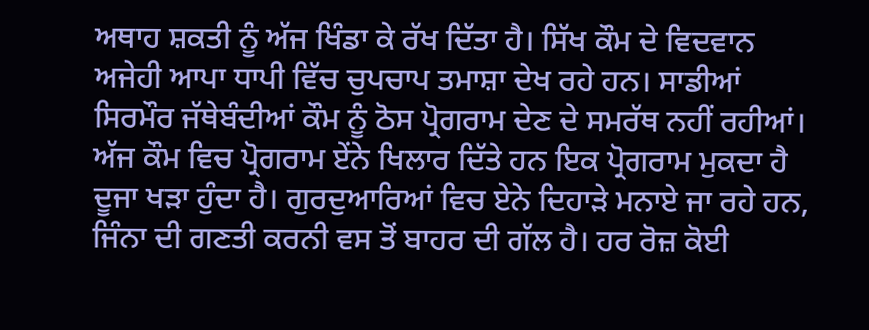ਅਥਾਹ ਸ਼ਕਤੀ ਨੂੰ ਅੱਜ ਖਿੰਡਾ ਕੇ ਰੱਖ ਦਿੱਤਾ ਹੈ। ਸਿੱਖ ਕੌਮ ਦੇ ਵਿਦਵਾਨ ਅਜੇਹੀ ਆਪਾ ਧਾਪੀ ਵਿੱਚ ਚੁਪਚਾਪ ਤਮਾਸ਼ਾ ਦੇਖ ਰਹੇ ਹਨ। ਸਾਡੀਆਂ ਸਿਰਮੌਰ ਜੱਥੇਬੰਦੀਆਂ ਕੌਮ ਨੂੰ ਠੋਸ ਪ੍ਰੋਗਰਾਮ ਦੇਣ ਦੇ ਸਮਰੱਥ ਨਹੀਂ ਰਹੀਆਂ। ਅੱਜ ਕੌਮ ਵਿਚ ਪ੍ਰੋਗਰਾਮ ਏਂਨੇ ਖਿਲਾਰ ਦਿੱਤੇ ਹਨ ਇਕ ਪ੍ਰੋਗਰਾਮ ਮੁਕਦਾ ਹੈ ਦੂਜਾ ਖੜਾ ਹੁੰਦਾ ਹੈ। ਗੁਰਦੁਆਰਿਆਂ ਵਿਚ ਏਨੇ ਦਿਹਾੜੇ ਮਨਾਏ ਜਾ ਰਹੇ ਹਨ, ਜਿੰਨਾ ਦੀ ਗਣਤੀ ਕਰਨੀ ਵਸ ਤੋਂ ਬਾਹਰ ਦੀ ਗੱਲ ਹੈ। ਹਰ ਰੋਜ਼ ਕੋਈ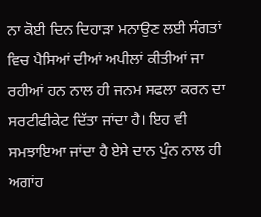ਨਾ ਕੋਈ ਦਿਨ ਦਿਹਾੜਾ ਮਨਾਉਣ ਲਈ ਸੰਗਤਾਂ ਵਿਚ ਪੈਸਿਆਂ ਦੀਆਂ ਅਪੀਲਾਂ ਕੀਤੀਆਂ ਜਾ ਰਹੀਆਂ ਹਨ ਨਾਲ ਹੀ ਜਨਮ ਸਫਲਾ ਕਰਨ ਦਾ ਸਰਟੀਫੀਕੇਟ ਦਿੱਤਾ ਜਾਂਦਾ ਹੈ। ਇਹ ਵੀ ਸਮਝਾਇਆ ਜਾਂਦਾ ਹੈ ਏਸੇ ਦਾਨ ਪੁੰਨ ਨਾਲ ਹੀ ਅਗਾਂਹ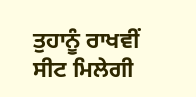ਤੁਹਾਨੂੰ ਰਾਖਵੀਂ ਸੀਟ ਮਿਲੇਗੀ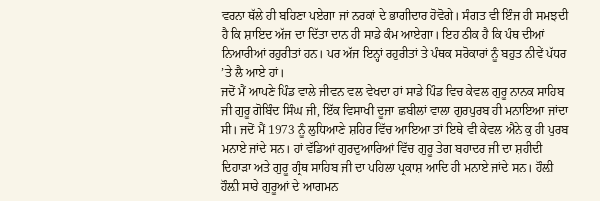ਵਰਨਾ ਥੱਲੇ ਹੀ ਬਹਿਣਾ ਪਏਗਾ ਜਾਂ ਨਰਕਾਂ ਦੇ ਭਾਗੀਦਾਰ ਹੋਵੋਗੇ। ਸੰਗਤ ਵੀ ਇੰਜ ਹੀ ਸਮਝਦੀ ਹੈ ਕਿ ਸ਼ਾਇਦ ਅੱਜ ਦਾ ਦਿੱਤਾ ਦਾਨ ਹੀ ਸਾਡੇ ਕੰਮ ਆਏਗਾ। ਇਹ ਠੀਕ ਹੈ ਕਿ ਪੰਥ ਦੀਆਂ ਨਿਆਰੀਆਂ ਰਹੁਰੀਤਾਂ ਹਨ। ਪਰ ਅੱਜ ਇਨ੍ਹਾਂ ਰਹੁਰੀਤਾਂ ਤੇ ਪੰਥਕ ਸਰੋਕਾਰਾਂ ਨੂੰ ਬਹੁਤ ਨੀਵੇਂ ਪੱਧਰ ’ਤੇ ਲੈ ਆਏ ਹਾਂ।
ਜਦੋਂ ਮੈਂ ਆਪਣੇ ਪਿੰਡ ਵਾਲੇ ਜੀਵਨ ਵਲ ਵੇਖਦਾ ਹਾਂ ਸਾਡੇ ਪਿੰਡ ਵਿਚ ਕੇਵਲ ਗੁਰੂ ਨਾਨਕ ਸਾਹਿਬ ਜੀ ਗੁਰੂ ਗੋਬਿੰਦ ਸਿੰਘ ਜੀ, ਇੱਕ ਵਿਸਾਖੀ ਦੂਜਾ ਛਬੀਲਾਂ ਵਾਲਾ ਗੁਰਪੁਰਬ ਹੀ ਮਨਾਇਆ ਜਾਂਦਾ ਸੀ। ਜਦੋਂ ਮੈਂ 1973 ਨੂੰ ਲੁਧਿਆਣੇ ਸ਼ਹਿਰ ਵਿੱਚ ਆਇਆ ਤਾਂ ਇਥੇ ਵੀ ਕੇਵਲ ਐਨੇ ਕੁ ਹੀ ਪੁਰਬ ਮਨਾਏ ਜਾਂਦੇ ਸਨ। ਹਾਂ ਵੱਡਿਆਂ ਗੁਰਦੁਆਰਿਆਂ ਵਿੱਚ ਗੁਰੂ ਤੇਗ ਬਹਾਦਰ ਜੀ ਦਾ ਸ਼ਹੀਦੀ ਦਿਹਾੜਾ ਅਤੇ ਗੁਰੂ ਗ੍ਰੰਥ ਸਾਹਿਬ ਜੀ ਦਾ ਪਹਿਲਾ ਪ੍ਰਕਾਸ਼ ਆਦਿ ਹੀ ਮਨਾਏ ਜਾਂਦੇ ਸਨ। ਹੌਲ਼ੀ ਹੌਲ਼ੀ ਸਾਰੇ ਗੁਰੂਆਂ ਦੇ ਆਗਮਨ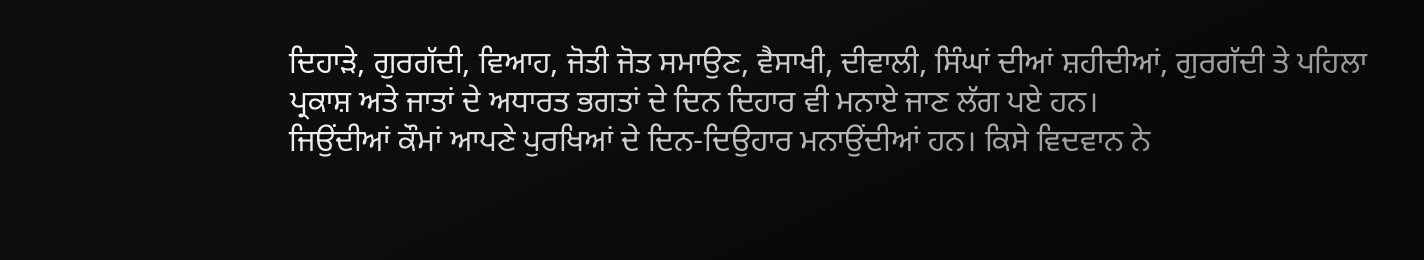ਦਿਹਾੜੇ, ਗੁਰਗੱਦੀ, ਵਿਆਹ, ਜੋਤੀ ਜੋਤ ਸਮਾਉਣ, ਵੈਸਾਖੀ, ਦੀਵਾਲੀ, ਸਿੰਘਾਂ ਦੀਆਂ ਸ਼ਹੀਦੀਆਂ, ਗੁਰਗੱਦੀ ਤੇ ਪਹਿਲਾ ਪ੍ਰਕਾਸ਼ ਅਤੇ ਜਾਤਾਂ ਦੇ ਅਧਾਰਤ ਭਗਤਾਂ ਦੇ ਦਿਨ ਦਿਹਾਰ ਵੀ ਮਨਾਏ ਜਾਣ ਲੱਗ ਪਏ ਹਨ।
ਜਿਉਂਦੀਆਂ ਕੌਮਾਂ ਆਪਣੇ ਪੁਰਖਿਆਂ ਦੇ ਦਿਨ-ਦਿਉਹਾਰ ਮਨਾਉਂਦੀਆਂ ਹਨ। ਕਿਸੇ ਵਿਦਵਾਨ ਨੇ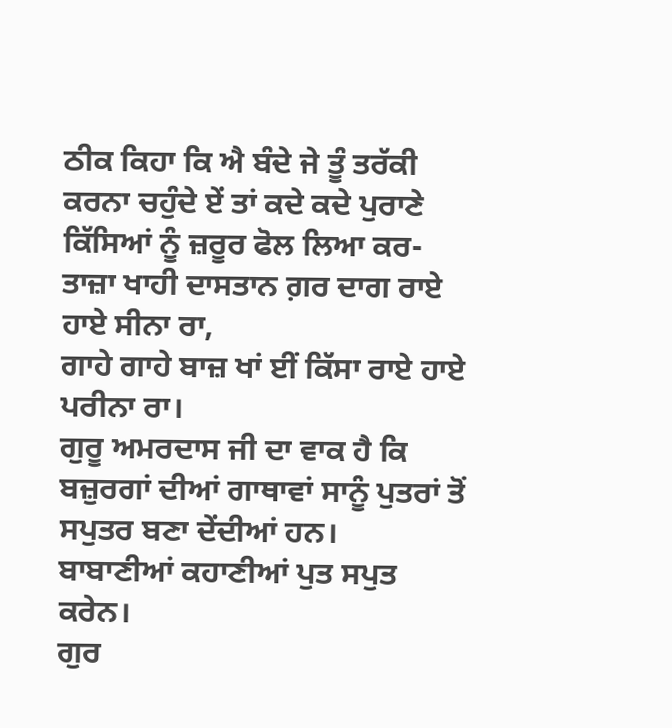ਠੀਕ ਕਿਹਾ ਕਿ ਐ ਬੰਦੇ ਜੇ ਤੂੰ ਤਰੱਕੀ ਕਰਨਾ ਚਹੁੰਦੇ ਏਂ ਤਾਂ ਕਦੇ ਕਦੇ ਪੁਰਾਣੇ ਕਿੱਸਿਆਂ ਨੂੰ ਜ਼ਰੂਰ ਫੋਲ ਲਿਆ ਕਰ-
ਤਾਜ਼ਾ ਖਾਹੀ ਦਾਸਤਾਨ ਗ਼ਰ ਦਾਗ ਰਾਏ ਹਾਏ ਸੀਨਾ ਰਾ,
ਗਾਹੇ ਗਾਹੇ ਬਾਜ਼ ਖਾਂ ਈਂ ਕਿੱਸਾ ਰਾਏ ਹਾਏ ਪਰੀਨਾ ਰਾ।
ਗੁਰੂ ਅਮਰਦਾਸ ਜੀ ਦਾ ਵਾਕ ਹੈ ਕਿ ਬਜ਼ੁਰਗਾਂ ਦੀਆਂ ਗਾਥਾਵਾਂ ਸਾਨੂੰ ਪੁਤਰਾਂ ਤੋਂ ਸਪੁਤਰ ਬਣਾ ਦੇਂਦੀਆਂ ਹਨ।
ਬਾਬਾਣੀਆਂ ਕਹਾਣੀਆਂ ਪੁਤ ਸਪੁਤ ਕਰੇਨ।
ਗੁਰ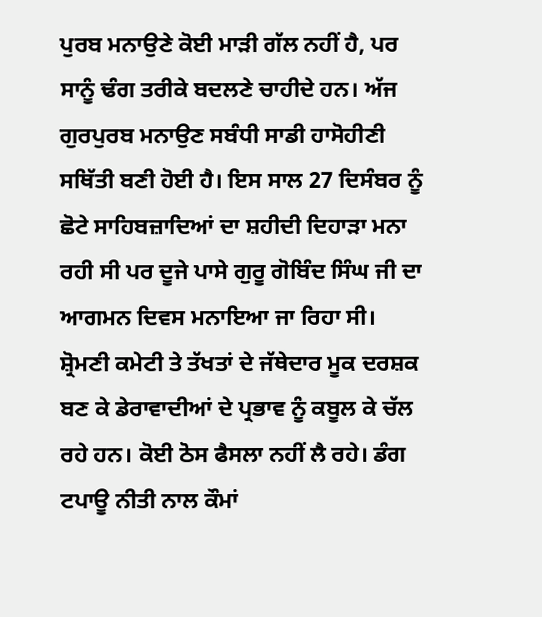ਪੁਰਬ ਮਨਾਉਣੇ ਕੋਈ ਮਾੜੀ ਗੱਲ ਨਹੀਂ ਹੈ, ਪਰ ਸਾਨੂੰ ਢੰਗ ਤਰੀਕੇ ਬਦਲਣੇ ਚਾਹੀਦੇ ਹਨ। ਅੱਜ ਗੁਰਪੁਰਬ ਮਨਾਉਣ ਸਬੰਧੀ ਸਾਡੀ ਹਾਸੋਹੀਣੀ ਸਥਿੱਤੀ ਬਣੀ ਹੋਈ ਹੈ। ਇਸ ਸਾਲ 27 ਦਿਸੰਬਰ ਨੂੰ ਛੋਟੇ ਸਾਹਿਬਜ਼ਾਦਿਆਂ ਦਾ ਸ਼ਹੀਦੀ ਦਿਹਾੜਾ ਮਨਾ ਰਹੀ ਸੀ ਪਰ ਦੂਜੇ ਪਾਸੇ ਗੁਰੂ ਗੋਬਿੰਦ ਸਿੰਘ ਜੀ ਦਾ ਆਗਮਨ ਦਿਵਸ ਮਨਾਇਆ ਜਾ ਰਿਹਾ ਸੀ। ਸ਼੍ਰੋਮਣੀ ਕਮੇਟੀ ਤੇ ਤੱਖਤਾਂ ਦੇ ਜੱਥੇਦਾਰ ਮੂਕ ਦਰਸ਼ਕ ਬਣ ਕੇ ਡੇਰਾਵਾਦੀਆਂ ਦੇ ਪ੍ਰਭਾਵ ਨੂੰ ਕਬੂਲ ਕੇ ਚੱਲ ਰਹੇ ਹਨ। ਕੋਈ ਠੋਸ ਫੈਸਲਾ ਨਹੀਂ ਲੈ ਰਹੇ। ਡੰਗ ਟਪਾਊ ਨੀਤੀ ਨਾਲ ਕੌਮਾਂ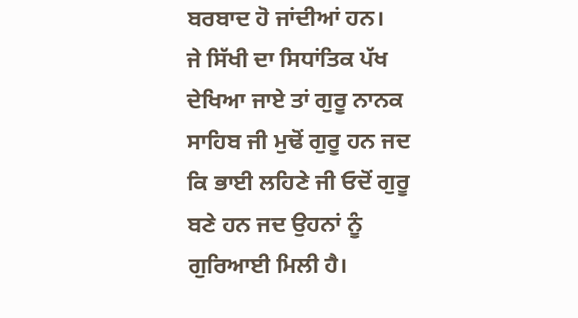ਬਰਬਾਦ ਹੋ ਜਾਂਦੀਆਂ ਹਨ।
ਜੇ ਸਿੱਖੀ ਦਾ ਸਿਧਾਂਤਿਕ ਪੱਖ ਦੇਖਿਆ ਜਾਏ ਤਾਂ ਗੁਰੂ ਨਾਨਕ ਸਾਹਿਬ ਜੀ ਮੁਢੋਂ ਗੁਰੂ ਹਨ ਜਦ ਕਿ ਭਾਈ ਲਹਿਣੇ ਜੀ ਓਦੋਂ ਗੁਰੂ ਬਣੇ ਹਨ ਜਦ ਉਹਨਾਂ ਨੂੰ ਗੁਰਿਆਈ ਮਿਲੀ ਹੈ।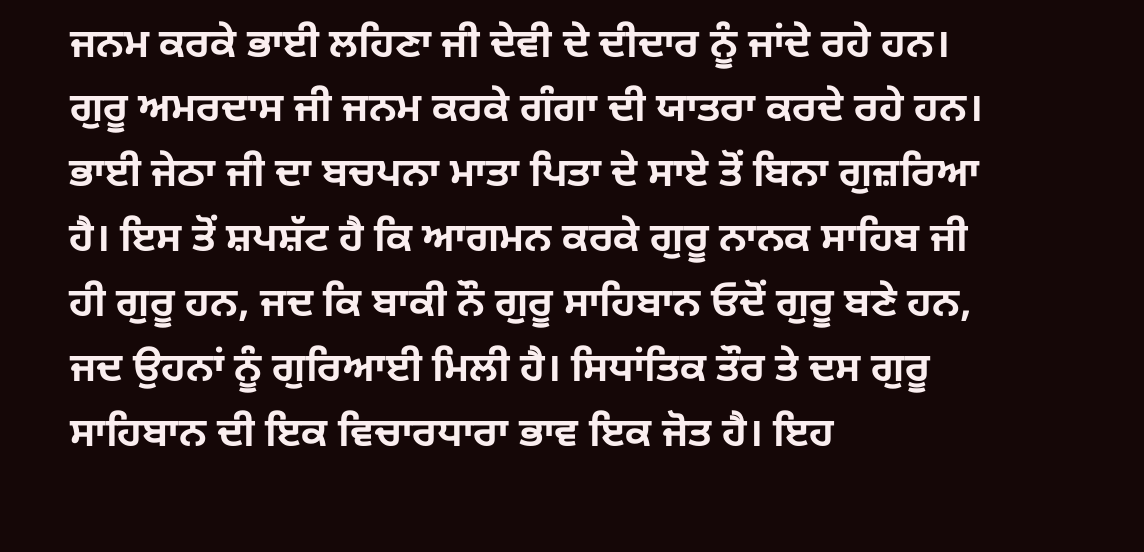ਜਨਮ ਕਰਕੇ ਭਾਈ ਲਹਿਣਾ ਜੀ ਦੇਵੀ ਦੇ ਦੀਦਾਰ ਨੂੰ ਜਾਂਦੇ ਰਹੇ ਹਨ। ਗੁਰੂ ਅਮਰਦਾਸ ਜੀ ਜਨਮ ਕਰਕੇ ਗੰਗਾ ਦੀ ਯਾਤਰਾ ਕਰਦੇ ਰਹੇ ਹਨ। ਭਾਈ ਜੇਠਾ ਜੀ ਦਾ ਬਚਪਨਾ ਮਾਤਾ ਪਿਤਾ ਦੇ ਸਾਏ ਤੋਂ ਬਿਨਾ ਗੁਜ਼ਰਿਆ ਹੈ। ਇਸ ਤੋਂ ਸ਼ਪਸ਼ੱਟ ਹੈ ਕਿ ਆਗਮਨ ਕਰਕੇ ਗੁਰੂ ਨਾਨਕ ਸਾਹਿਬ ਜੀ ਹੀ ਗੁਰੂ ਹਨ, ਜਦ ਕਿ ਬਾਕੀ ਨੌ ਗੁਰੂ ਸਾਹਿਬਾਨ ਓਦੋਂ ਗੁਰੂ ਬਣੇ ਹਨ, ਜਦ ਉਹਨਾਂ ਨੂੰ ਗੁਰਿਆਈ ਮਿਲੀ ਹੈ। ਸਿਧਾਂਤਿਕ ਤੌਰ ਤੇ ਦਸ ਗੁਰੂ ਸਾਹਿਬਾਨ ਦੀ ਇਕ ਵਿਚਾਰਧਾਰਾ ਭਾਵ ਇਕ ਜੋਤ ਹੈ। ਇਹ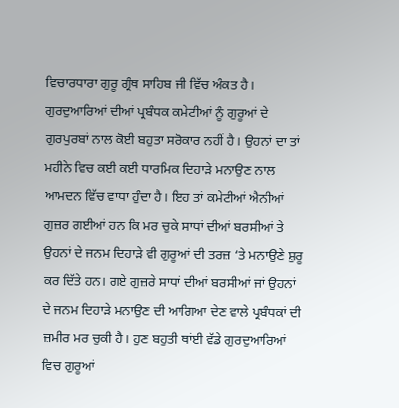ਵਿਚਾਰਧਾਰਾ ਗੁਰੂ ਗ੍ਰੰਥ ਸਾਹਿਬ ਜੀ ਵਿੱਚ ਅੰਕਤ ਹੈ।
ਗੁਰਦੁਆਰਿਆਂ ਦੀਆਂ ਪ੍ਰਬੰਧਕ ਕਮੇਟੀਆਂ ਨੂੰ ਗੁਰੂਆਂ ਦੇ ਗੁਰਪੁਰਬਾਂ ਨਾਲ ਕੋਈ ਬਹੁਤਾ ਸਰੋਕਾਰ ਨਹੀਂ ਹੈ। ਉਹਨਾਂ ਦਾ ਤਾਂ ਮਹੀਨੇ ਵਿਚ ਕਈ ਕਈ ਧਾਰਮਿਕ ਦਿਹਾੜੇ ਮਨਾਉਣ ਨਾਲ ਆਮਦਨ ਵਿੱਚ ਵਾਧਾ ਹੁੰਦਾ ਹੈ। ਇਹ ਤਾਂ ਕਮੇਟੀਆਂ ਐਨੀਆਂ ਗੁਜ਼ਰ ਗਈਆਂ ਹਨ ਕਿ ਮਰ ਚੁਕੇ ਸਾਧਾਂ ਦੀਆਂ ਬਰਸੀਆਂ ਤੇ ਉਹਨਾਂ ਦੇ ਜਨਮ ਦਿਹਾੜੇ ਵੀ ਗੁਰੂਆਂ ਦੀ ਤਰਜ਼ ‘ਤੇ ਮਨਾਉਣੇ ਸ਼ੁਰੂ ਕਰ ਦਿੱਤੇ ਹਨ। ਗਏ ਗੁਜ਼ਰੇ ਸਾਧਾਂ ਦੀਆਂ ਬਰਸੀਆਂ ਜਾਂ ਉਹਨਾਂ ਦੇ ਜਨਮ ਦਿਹਾੜੇ ਮਨਾਉਣ ਦੀ ਆਗਿਆ ਦੇਣ ਵਾਲੇ ਪ੍ਰਬੰਧਕਾਂ ਦੀ ਜ਼ਮੀਰ ਮਰ ਚੁਕੀ ਹੈ। ਹੁਣ ਬਹੁਤੀ ਥਾਂਈ ਵੱਡੇ ਗੁਰਦੁਆਰਿਆਂ ਵਿਚ ਗੁਰੂਆਂ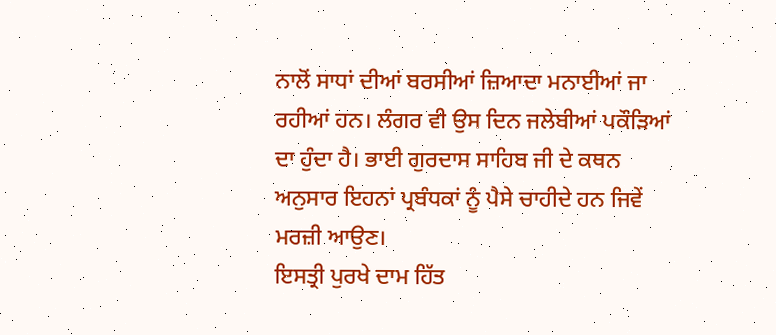ਨਾਲੋਂ ਸਾਧਾਂ ਦੀਆਂ ਬਰਸੀਆਂ ਜ਼ਿਆਦਾ ਮਨਾਈਆਂ ਜਾ ਰਹੀਆਂ ਹਨ। ਲੰਗਰ ਵੀ ਉਸ ਦਿਨ ਜਲੇਬੀਆਂ ਪਕੌੜਿਆਂ ਦਾ ਹੁੰਦਾ ਹੈ। ਭਾਈ ਗੁਰਦਾਸ ਸਾਹਿਬ ਜੀ ਦੇ ਕਥਨ ਅਨੁਸਾਰ ਇਹਨਾਂ ਪ੍ਰਬੰਧਕਾਂ ਨੂੰ ਪੈਸੇ ਚਾਹੀਦੇ ਹਨ ਜਿਵੇਂ ਮਰਜ਼ੀ ਆਉਣ।
ਇਸਤ੍ਰੀ ਪੁਰਖੇ ਦਾਮ ਹਿੱਤ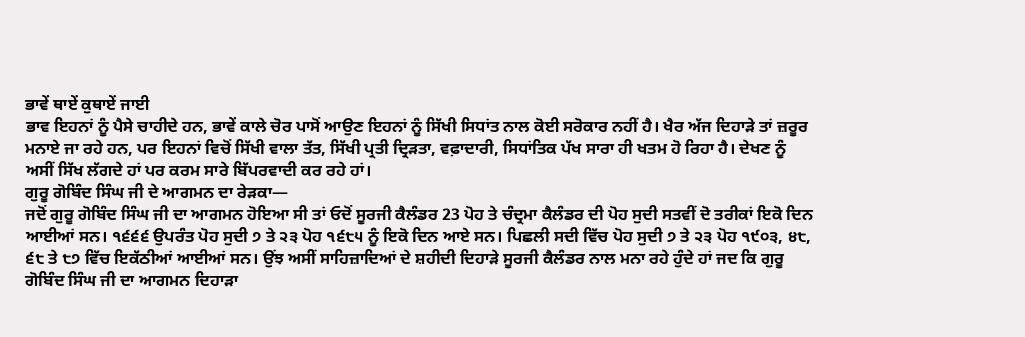ਭਾਵੇਂ ਥਾਏਂ ਕੁਥਾਏਂ ਜਾਈ
ਭਾਵ ਇਹਨਾਂ ਨੂੰ ਪੈਸੇ ਚਾਹੀਦੇ ਹਨ, ਭਾਵੇਂ ਕਾਲੇ ਚੋਰ ਪਾਸੋਂ ਆਉਣ ਇਹਨਾਂ ਨੂੰ ਸਿੱਖੀ ਸਿਧਾਂਤ ਨਾਲ ਕੋਈ ਸਰੋਕਾਰ ਨਹੀਂ ਹੈ। ਖੈਰ ਅੱਜ ਦਿਹਾੜੇ ਤਾਂ ਜ਼ਰੂਰ ਮਨਾਏ ਜਾ ਰਹੇ ਹਨ, ਪਰ ਇਹਨਾਂ ਵਿਚੋਂ ਸਿੱਖੀ ਵਾਲਾ ਤੱਤ, ਸਿੱਖੀ ਪ੍ਰਤੀ ਦ੍ਰਿੜਤਾ, ਵਫ਼ਾਦਾਰੀ, ਸਿਧਾਂਤਿਕ ਪੱਖ ਸਾਰਾ ਹੀ ਖਤਮ ਹੋ ਰਿਹਾ ਹੈ। ਦੇਖਣ ਨੂੰ ਅਸੀਂ ਸਿੱਖ ਲੱਗਦੇ ਹਾਂ ਪਰ ਕਰਮ ਸਾਰੇ ਬਿੱਪਰਵਾਦੀ ਕਰ ਰਹੇ ਹਾਂ।
ਗੁਰੂ ਗੋਬਿੰਦ ਸਿੰਘ ਜੀ ਦੇ ਆਗਮਨ ਦਾ ਰੇੜਕਾ—
ਜਦੋਂ ਗੁਰੂ ਗੋਬਿੰਦ ਸਿੰਘ ਜੀ ਦਾ ਆਗਮਨ ਹੋਇਆ ਸੀ ਤਾਂ ਓਦੋਂ ਸੂਰਜੀ ਕੈਲੰਡਰ 23 ਪੋਹ ਤੇ ਚੰਦ੍ਰਮਾ ਕੈਲੰਡਰ ਦੀ ਪੋਹ ਸੁਦੀ ਸਤਵੀਂ ਦੋ ਤਰੀਕਾਂ ਇਕੋ ਦਿਨ ਆਈਆਂ ਸਨ। ੧੬੬੬ ਉਪਰੰਤ ਪੋਹ ਸੁਦੀ ੭ ਤੇ ੨੩ ਪੋਹ ੧੬੮੫ ਨੂੰ ਇਕੋ ਦਿਨ ਆਏ ਸਨ। ਪਿਛਲੀ ਸਦੀ ਵਿੱਚ ਪੋਹ ਸੁਦੀ ੭ ਤੇ ੨੩ ਪੋਹ ੧੯੦੩, ੪੮, ੬੮ ਤੇ ੮੭ ਵਿੱਚ ਇਕੱਠੀਆਂ ਆਈਆਂ ਸਨ। ਉਂਝ ਅਸੀਂ ਸਾਹਿਜ਼ਾਦਿਆਂ ਦੇ ਸ਼ਹੀਦੀ ਦਿਹਾੜੇ ਸੂਰਜੀ ਕੈਲੰਡਰ ਨਾਲ ਮਨਾ ਰਹੇ ਹੁੰਦੇ ਹਾਂ ਜਦ ਕਿ ਗੁਰੂ ਗੋਬਿੰਦ ਸਿੰਘ ਜੀ ਦਾ ਆਗਮਨ ਦਿਹਾੜਾ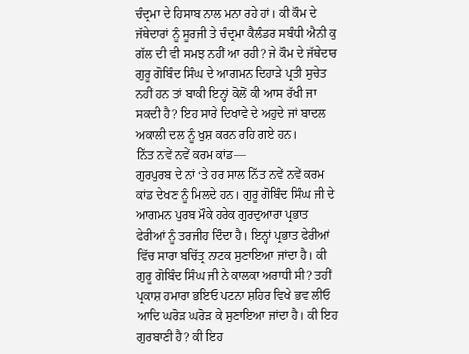ਚੰਦ੍ਰਮਾ ਦੇ ਹਿਸਾਬ ਨਾਲ ਮਨਾ ਰਹੇ ਹਾਂ। ਕੀ ਕੌਮ ਦੇ ਜੱਥੇਦਾਰਾਂ ਨੂੰ ਸੂਰਜੀ ਤੇ ਚੰਦ੍ਰਮਾ ਕੈਲੰਡਰ ਸਬੰਧੀ ਐਨੀ ਕੁ ਗੱਲ ਦੀ ਵੀ ਸਮਝ ਨਹੀਂ ਆ ਰਹੀ? ਜੇ ਕੌਮ ਦੇ ਜੱਥੇਦਾਰ ਗੁਰੂ ਗੋਬਿੰਦ ਸਿੰਘ ਦੇ ਆਗਮਨ ਦਿਹਾੜੇ ਪ੍ਰਤੀ ਸੁਚੇਤ ਨਹੀਂ ਹਨ ਤਾਂ ਬਾਕੀ ਇਨ੍ਹਾਂ ਕੋਲੋਂ ਕੀ ਆਸ ਰੱਖੀ ਜਾ ਸਕਦੀ ਹੈ? ਇਹ ਸਾਰੇ ਦਿਖਾਵੇ ਦੇ ਅਹੁਦੇ ਜਾਂ ਬਾਦਲ ਅਕਾਲੀ ਦਲ ਨੂੰ ਖੁਸ਼ ਕਰਨ ਰਹਿ ਗਏ ਹਨ।
ਨਿੱਤ ਨਵੇਂ ਨਵੇਂ ਕਰਮ ਕਾਂਡ—
ਗੁਰਪੁਰਬ ਦੇ ਨਾਂ ‘ਤੇ ਹਰ ਸਾਲ ਨਿੱਤ ਨਵੇਂ ਨਵੇਂ ਕਰਮ ਕਾਂਡ ਦੇਖਣ ਨੂੰ ਮਿਲਦੇ ਹਨ। ਗੁਰੂ ਗੋਬਿੰਦ ਸਿੰਘ ਜੀ ਦੇ ਆਗਮਨ ਪੁਰਬ ਮੌਕੇ ਹਰੇਕ ਗੁਰਦੁਆਰਾ ਪ੍ਰਭਾਤ ਫੇਰੀਆਂ ਨੂੰ ਤਰਜੀਹ ਦਿੰਦਾ ਹੈ। ਇਨ੍ਹਾਂ ਪ੍ਰਭਾਤ ਫੇਰੀਆਂ ਵਿੱਚ ਸਾਰਾ ਬਚਿੱਤ੍ਰ ਨਾਟਕ ਸੁਣਾਇਆ ਜਾਂਦਾ ਹੈ। ਕੀ ਗੁਰੂ ਗੋਬਿੰਦ ਸਿੰਘ ਜੀ ਨੇ ਕਾਲਕਾ ਅਰਾਧੀ ਸੀ? ਤਹੀਂ ਪ੍ਰਕਾਸ਼ ਹਮਾਰਾ ਭਇਓ ਪਟਨਾ ਸ਼ਹਿਰ ਵਿਖੇ ਭਵ ਲੀਓ ਆਦਿ ਘਰੋੜ ਘਰੋੜ ਕੇ ਸੁਣਾਇਆ ਜਾਂਦਾ ਹੈ। ਕੀ ਇਹ ਗੁਰਬਾਣੀ ਹੈ? ਕੀ ਇਹ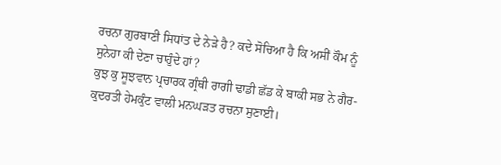ਰਚਨਾ ਗੁਰਬਾਣੀ ਸਿਧਾਂਤ ਦੇ ਨੇੜੇ ਹੈ? ਕਦੇ ਸੋਚਿਆ ਹੈ ਕਿ ਅਸੀਂ ਕੌਮ ਨੂੰ ਸੁਨੇਹਾ ਕੀ ਦੇਣਾ ਚਾਹੁੰਦੇ ਹਾਂ?
ਕੁਝ ਕੁ ਸੂਝਵਾਨ ਪ੍ਰਚਾਰਕ ਗ੍ਰੰਥੀ ਰਾਗੀ ਢਾਡੀ ਛੱਡ ਕੇ ਬਾਕੀ ਸਭ ਨੇ ਗੈਰ-ਕੁਦਰਤੀ ਹੇਮਕੁੰਟ ਵਾਲੀ ਮਨਘੜਤ ਰਚਨਾ ਸੁਣਾਈ।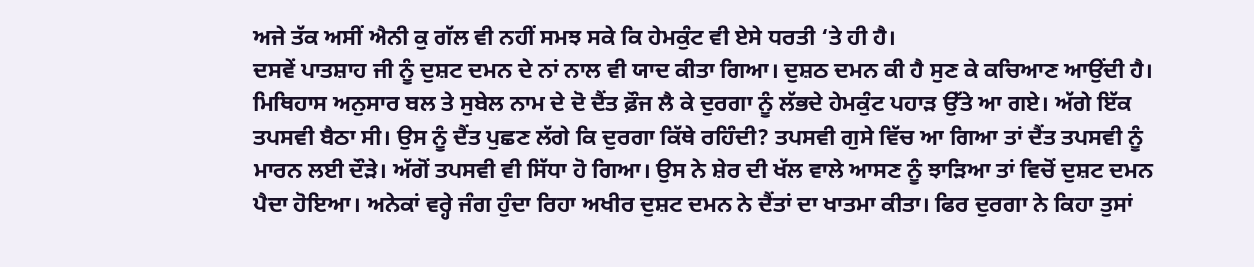ਅਜੇ ਤੱਕ ਅਸੀਂ ਐਨੀ ਕੁ ਗੱਲ ਵੀ ਨਹੀਂ ਸਮਝ ਸਕੇ ਕਿ ਹੇਮਕੁੰਟ ਵੀ ਏਸੇ ਧਰਤੀ ‘ਤੇ ਹੀ ਹੈ।
ਦਸਵੇਂ ਪਾਤਸ਼ਾਹ ਜੀ ਨੂੰ ਦੁਸ਼ਟ ਦਮਨ ਦੇ ਨਾਂ ਨਾਲ ਵੀ ਯਾਦ ਕੀਤਾ ਗਿਆ। ਦੁਸ਼ਠ ਦਮਨ ਕੀ ਹੈ ਸੁਣ ਕੇ ਕਚਿਆਣ ਆਉਂਦੀ ਹੈ। ਮਿਥਿਹਾਸ ਅਨੁਸਾਰ ਬਲ ਤੇ ਸੁਬੇਲ ਨਾਮ ਦੇ ਦੋ ਦੈਂਤ ਫ਼ੌਜ ਲੈ ਕੇ ਦੁਰਗਾ ਨੂੰ ਲੱਭਦੇ ਹੇਮਕੁੰਟ ਪਹਾੜ ਉੱਤੇ ਆ ਗਏ। ਅੱਗੇ ਇੱਕ ਤਪਸਵੀ ਬੈਠਾ ਸੀ। ਉਸ ਨੂੰ ਦੈਂਤ ਪੁਛਣ ਲੱਗੇ ਕਿ ਦੁਰਗਾ ਕਿੱਥੇ ਰਹਿੰਦੀ? ਤਪਸਵੀ ਗੁਸੇ ਵਿੱਚ ਆ ਗਿਆ ਤਾਂ ਦੈਂਤ ਤਪਸਵੀ ਨੂੰ ਮਾਰਨ ਲਈ ਦੌੜੇ। ਅੱਗੋਂ ਤਪਸਵੀ ਵੀ ਸਿੱਧਾ ਹੋ ਗਿਆ। ਉਸ ਨੇ ਸ਼ੇਰ ਦੀ ਖੱਲ ਵਾਲੇ ਆਸਣ ਨੂੰ ਝਾੜਿਆ ਤਾਂ ਵਿਚੋਂ ਦੁਸ਼ਟ ਦਮਨ ਪੈਦਾ ਹੋਇਆ। ਅਨੇਕਾਂ ਵਰ੍ਹੇ ਜੰਗ ਹੁੰਦਾ ਰਿਹਾ ਅਖੀਰ ਦੁਸ਼ਟ ਦਮਨ ਨੇ ਦੈਂਤਾਂ ਦਾ ਖਾਤਮਾ ਕੀਤਾ। ਫਿਰ ਦੁਰਗਾ ਨੇ ਕਿਹਾ ਤੁਸਾਂ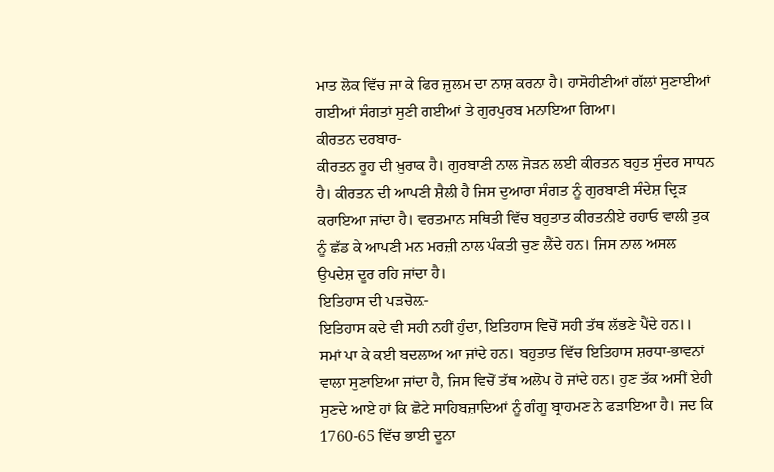ਮਾਤ ਲੋਕ ਵਿੱਚ ਜਾ ਕੇ ਫਿਰ ਜ਼ੁਲਮ ਦਾ ਨਾਸ਼ ਕਰਨਾ ਹੈ। ਹਾਸੋਹੀਣੀਆਂ ਗੱਲਾਂ ਸੁਣਾਈਆਂ ਗਈਆਂ ਸੰਗਤਾਂ ਸੁਣੀ ਗਈਆਂ ਤੇ ਗੁਰਪੁਰਬ ਮਨਾਇਆ ਗਿਆ।
ਕੀਰਤਨ ਦਰਬਾਰ-
ਕੀਰਤਨ ਰੂਹ ਦੀ ਖ਼ੁਰਾਕ ਹੈ। ਗੁਰਬਾਣੀ ਨਾਲ ਜੋੜਨ ਲਈ ਕੀਰਤਨ ਬਹੁਤ ਸੁੰਦਰ ਸਾਧਨ ਹੈ। ਕੀਰਤਨ ਦੀ ਆਪਣੀ ਸ਼ੈਲੀ ਹੈ ਜਿਸ ਦੁਆਰਾ ਸੰਗਤ ਨੂੰ ਗੁਰਬਾਣੀ ਸੰਦੇਸ਼ ਦ੍ਰਿੜ ਕਰਾਇਆ ਜਾਂਦਾ ਹੈ। ਵਰਤਮਾਨ ਸਥਿਤੀ ਵਿੱਚ ਬਹੁਤਾਤ ਕੀਰਤਨੀਏ ਰਹਾਓ ਵਾਲੀ ਤੁਕ ਨੂੰ ਛੱਡ ਕੇ ਆਪਣੀ ਮਨ ਮਰਜ਼ੀ ਨਾਲ ਪੰਕਤੀ ਚੁਣ ਲੈਂਦੇ ਹਨ। ਜਿਸ ਨਾਲ ਅਸਲ ਉਪਦੇਸ਼ ਦੂਰ ਰਹਿ ਜਾਂਦਾ ਹੈ।
ਇਤਿਹਾਸ ਦੀ ਪੜਚੋਲ਼-
ਇਤਿਹਾਸ ਕਦੇ ਵੀ ਸਹੀ ਨਹੀਂ ਹੁੰਦਾ, ਇਤਿਹਾਸ ਵਿਚੋਂ ਸਹੀ ਤੱਥ ਲੱਭਣੇ ਪੈਂਦੇ ਹਨ।। ਸਮਾਂ ਪਾ ਕੇ ਕਈ ਬਦਲਾਅ ਆ ਜਾਂਦੇ ਹਨ। ਬਹੁਤਾਤ ਵਿੱਚ ਇਤਿਹਾਸ ਸ਼ਰਧਾ-ਭਾਵਨਾਂ ਵਾਲਾ ਸੁਣਾਇਆ ਜਾਂਦਾ ਹੈ, ਜਿਸ ਵਿਚੋਂ ਤੱਥ ਅਲੋਪ ਹੋ ਜਾਂਦੇ ਹਨ। ਹੁਣ ਤੱਕ ਅਸੀਂ ਏਹੀ ਸੁਣਦੇ ਆਏ ਹਾਂ ਕਿ ਛੋਟੇ ਸਾਹਿਬਜ਼ਾਦਿਆਂ ਨੂੰ ਗੰਗੂ ਬ੍ਰਾਹਮਣ ਨੇ ਫੜਾਇਆ ਹੈ। ਜਦ ਕਿ 1760-65 ਵਿੱਚ ਭਾਈ ਦੂਨਾ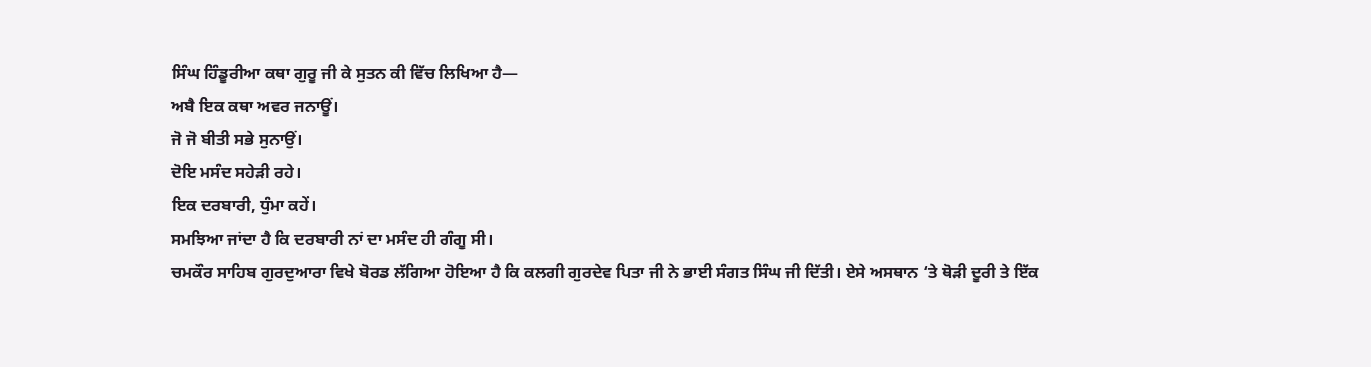ਸਿੰਘ ਹਿੰਡੂਰੀਆ ਕਥਾ ਗੁਰੂ ਜੀ ਕੇ ਸੁਤਨ ਕੀ ਵਿੱਚ ਲਿਖਿਆ ਹੈ—
ਅਬੈ ਇਕ ਕਥਾ ਅਵਰ ਜਨਾਊਂ।
ਜੋ ਜੋ ਬੀਤੀ ਸਭੇ ਸੁਨਾਉਂ।
ਦੋਇ ਮਸੰਦ ਸਹੇੜੀ ਰਹੇ।
ਇਕ ਦਰਬਾਰੀ, ਧੁੰਮਾ ਕਹੇਂ।
ਸਮਝਿਆ ਜਾਂਦਾ ਹੈ ਕਿ ਦਰਬਾਰੀ ਨਾਂ ਦਾ ਮਸੰਦ ਹੀ ਗੰਗੂ ਸੀ।
ਚਮਕੌਰ ਸਾਹਿਬ ਗੁਰਦੁਆਰਾ ਵਿਖੇ ਬੋਰਡ ਲੱਗਿਆ ਹੋਇਆ ਹੈ ਕਿ ਕਲਗੀ ਗੁਰਦੇਵ ਪਿਤਾ ਜੀ ਨੇ ਭਾਈ ਸੰਗਤ ਸਿੰਘ ਜੀ ਦਿੱਤੀ। ਏਸੇ ਅਸਥਾਨ ‘ਤੇ ਥੋੜੀ ਦੂਰੀ ਤੇ ਇੱਕ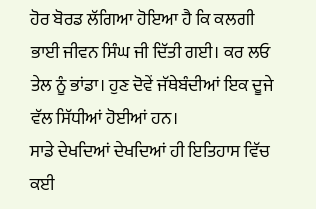ਹੋਰ ਬੋਰਡ ਲੱਗਿਆ ਹੋਇਆ ਹੈ ਕਿ ਕਲਗੀ ਭਾਈ ਜੀਵਨ ਸਿੰਘ ਜੀ ਦਿੱਤੀ ਗਈ। ਕਰ ਲਓ ਤੇਲ ਨੂੰ ਭਾਂਡਾ। ਹੁਣ ਦੋਵੇਂ ਜੱਥੇਬੰਦੀਆਂ ਇਕ ਦੂਜੇ ਵੱਲ ਸਿੱਧੀਆਂ ਹੋਈਆਂ ਹਨ।
ਸਾਡੇ ਦੇਖਦਿਆਂ ਦੇਖਦਿਆਂ ਹੀ ਇਤਿਹਾਸ ਵਿੱਚ ਕਈ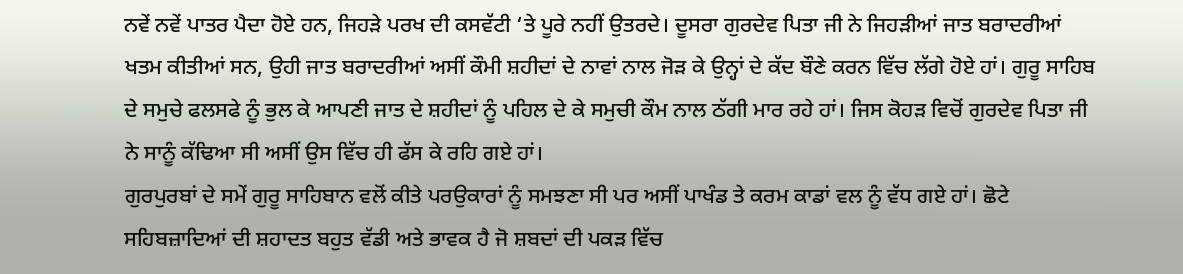ਨਵੇਂ ਨਵੇਂ ਪਾਤਰ ਪੈਦਾ ਹੋਏ ਹਨ, ਜਿਹੜੇ ਪਰਖ ਦੀ ਕਸਵੱਟੀ ‘ਤੇ ਪੂਰੇ ਨਹੀਂ ਉਤਰਦੇ। ਦੂਸਰਾ ਗੁਰਦੇਵ ਪਿਤਾ ਜੀ ਨੇ ਜਿਹੜੀਆਂ ਜਾਤ ਬਰਾਦਰੀਆਂ ਖਤਮ ਕੀਤੀਆਂ ਸਨ, ਉਹੀ ਜਾਤ ਬਰਾਦਰੀਆਂ ਅਸੀਂ ਕੌਮੀ ਸ਼ਹੀਦਾਂ ਦੇ ਨਾਵਾਂ ਨਾਲ ਜੋੜ ਕੇ ਉਨ੍ਹਾਂ ਦੇ ਕੱਦ ਬੌਣੇ ਕਰਨ ਵਿੱਚ ਲੱਗੇ ਹੋਏ ਹਾਂ। ਗੁਰੂ ਸਾਹਿਬ ਦੇ ਸਮੁਚੇ ਫਲਸਫੇ ਨੂੰ ਭੁਲ ਕੇ ਆਪਣੀ ਜਾਤ ਦੇ ਸ਼ਹੀਦਾਂ ਨੂੰ ਪਹਿਲ ਦੇ ਕੇ ਸਮੁਚੀ ਕੌਮ ਨਾਲ ਠੱਗੀ ਮਾਰ ਰਹੇ ਹਾਂ। ਜਿਸ ਕੋਹੜ ਵਿਚੋਂ ਗੁਰਦੇਵ ਪਿਤਾ ਜੀ ਨੇ ਸਾਨੂੰ ਕੱਢਿਆ ਸੀ ਅਸੀਂ ਉਸ ਵਿੱਚ ਹੀ ਫੱਸ ਕੇ ਰਹਿ ਗਏ ਹਾਂ।
ਗੁਰਪੁਰਬਾਂ ਦੇ ਸਮੇਂ ਗੁਰੂ ਸਾਹਿਬਾਨ ਵਲੋਂ ਕੀਤੇ ਪਰਉਕਾਰਾਂ ਨੂੰ ਸਮਝਣਾ ਸੀ ਪਰ ਅਸੀਂ ਪਾਖੰਡ ਤੇ ਕਰਮ ਕਾਡਾਂ ਵਲ ਨੂੰ ਵੱਧ ਗਏ ਹਾਂ। ਛੋਟੇ ਸਹਿਬਜ਼ਾਦਿਆਂ ਦੀ ਸ਼ਹਾਦਤ ਬਹੁਤ ਵੱਡੀ ਅਤੇ ਭਾਵਕ ਹੈ ਜੋ ਸ਼ਬਦਾਂ ਦੀ ਪਕੜ ਵਿੱਚ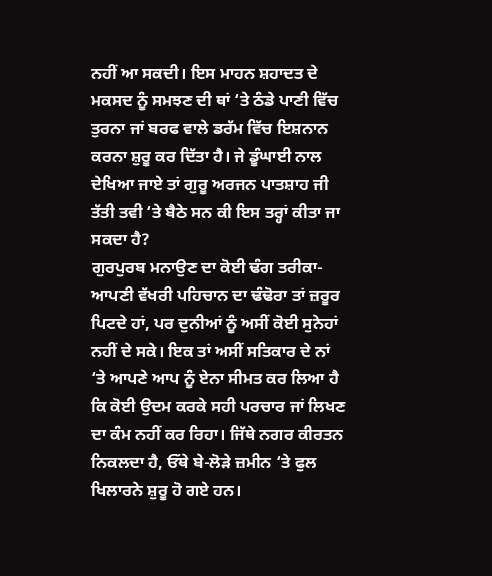ਨਹੀਂ ਆ ਸਕਦੀ। ਇਸ ਮਾਹਨ ਸ਼ਹਾਦਤ ਦੇ ਮਕਸਦ ਨੂੰ ਸਮਝਣ ਦੀ ਥਾਂ ‘ਤੇ ਠੰਡੇ ਪਾਣੀ ਵਿੱਚ ਤੁਰਨਾ ਜਾਂ ਬਰਫ ਵਾਲੇ ਡਰੱਮ ਵਿੱਚ ਇਸ਼ਨਾਨ ਕਰਨਾ ਸ਼ੁਰੂ ਕਰ ਦਿੱਤਾ ਹੈ। ਜੇ ਡੂੰਘਾਈ ਨਾਲ ਦੇਖਿਆ ਜਾਏ ਤਾਂ ਗੁਰੂ ਅਰਜਨ ਪਾਤਸ਼ਾਹ ਜੀ ਤੱਤੀ ਤਵੀ ‘ਤੇ ਬੈਠੇ ਸਨ ਕੀ ਇਸ ਤਰ੍ਹਾਂ ਕੀਤਾ ਜਾ ਸਕਦਾ ਹੈ?
ਗੁਰਪੁਰਬ ਮਨਾਉਣ ਦਾ ਕੋਈ ਢੰਗ ਤਰੀਕਾ-
ਆਪਣੀ ਵੱਖਰੀ ਪਹਿਚਾਨ ਦਾ ਢੰਢੋਰਾ ਤਾਂ ਜ਼ਰੂਰ ਪਿਟਦੇ ਹਾਂ, ਪਰ ਦੁਨੀਆਂ ਨੂੰ ਅਸੀਂ ਕੋਈ ਸੁਨੇਹਾਂ ਨਹੀਂ ਦੇ ਸਕੇ। ਇਕ ਤਾਂ ਅਸੀਂ ਸਤਿਕਾਰ ਦੇ ਨਾਂ ‘ਤੇ ਆਪਣੇ ਆਪ ਨੂੰ ਏਨਾ ਸੀਮਤ ਕਰ ਲਿਆ ਹੈ ਕਿ ਕੋਈ ਉਦਮ ਕਰਕੇ ਸਹੀ ਪਰਚਾਰ ਜਾਂ ਲਿਖਣ ਦਾ ਕੰਮ ਨਹੀਂ ਕਰ ਰਿਹਾ। ਜਿੱਥੇ ਨਗਰ ਕੀਰਤਨ ਨਿਕਲਦਾ ਹੈ, ਓੱਥੇ ਬੇ-ਲੋੜੇ ਜ਼ਮੀਨ ‘ਤੇ ਫੁਲ ਖਿਲਾਰਨੇ ਸ਼ੁਰੂ ਹੋ ਗਏ ਹਨ।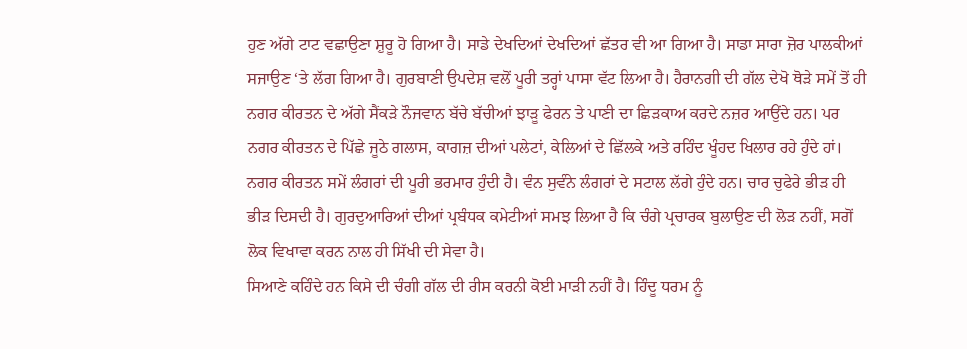ਹੁਣ ਅੱਗੇ ਟਾਟ ਵਛਾਉਣਾ ਸ਼ੁਰੂ ਹੋ ਗਿਆ ਹੈ। ਸਾਡੇ ਦੇਖਦਿਆਂ ਦੇਖਦਿਆਂ ਛੱਤਰ ਵੀ ਆ ਗਿਆ ਹੈ। ਸਾਡਾ ਸਾਰਾ ਜ਼ੋਰ ਪਾਲਕੀਆਂ ਸਜਾਉਣ ‘ਤੇ ਲੱਗ ਗਿਆ ਹੈ। ਗੁਰਬਾਣੀ ਉਪਦੇਸ਼ ਵਲੋਂ ਪੂਰੀ ਤਰ੍ਹਾਂ ਪਾਸਾ ਵੱਟ ਲਿਆ ਹੈ। ਹੈਰਾਨਗੀ ਦੀ ਗੱਲ ਦੇਖੋ ਥੋੜੇ ਸਮੇਂ ਤੋਂ ਹੀ ਨਗਰ ਕੀਰਤਨ ਦੇ ਅੱਗੇ ਸੈਂਕੜੇ ਨੌਜਵਾਨ ਬੱਚੇ ਬੱਚੀਆਂ ਝਾੜੂ ਫੇਰਨ ਤੇ ਪਾਣੀ ਦਾ ਛਿੜਕਾਅ ਕਰਦੇ ਨਜ਼ਰ ਆਉਂਦੇ ਹਨ। ਪਰ ਨਗਰ ਕੀਰਤਨ ਦੇ ਪਿੱਛੇ ਜੂਠੇ ਗਲਾਸ, ਕਾਗਜ਼ ਦੀਆਂ ਪਲੇਟਾਂ, ਕੇਲਿਆਂ ਦੇ ਛਿੱਲਕੇ ਅਤੇ ਰਹਿੰਦ ਖੂੰਹਦ ਖਿਲਾਰ ਰਹੇ ਹੁੰਦੇ ਹਾਂ।
ਨਗਰ ਕੀਰਤਨ ਸਮੇਂ ਲੰਗਰਾਂ ਦੀ ਪੂਰੀ ਭਰਮਾਰ ਹੁੰਦੀ ਹੈ। ਵੰਨ ਸੁਵੰਨੇ ਲੰਗਰਾਂ ਦੇ ਸਟਾਲ ਲੱਗੇ ਹੁੰਦੇ ਹਨ। ਚਾਰ ਚੁਫੇਰੇ ਭੀੜ ਹੀ ਭੀੜ ਦਿਸਦੀ ਹੈ। ਗੁਰਦੁਆਰਿਆਂ ਦੀਆਂ ਪ੍ਰਬੰਧਕ ਕਮੇਟੀਆਂ ਸਮਝ ਲਿਆ ਹੈ ਕਿ ਚੰਗੇ ਪ੍ਰਚਾਰਕ ਬੁਲਾਉਣ ਦੀ ਲੋੜ ਨਹੀਂ, ਸਗੋਂ ਲੋਕ ਵਿਖਾਵਾ ਕਰਨ ਨਾਲ ਹੀ ਸਿੱਖੀ ਦੀ ਸੇਵਾ ਹੈ।
ਸਿਆਣੇ ਕਹਿੰਦੇ ਹਨ ਕਿਸੇ ਦੀ ਚੰਗੀ ਗੱਲ ਦੀ ਰੀਸ ਕਰਨੀ ਕੋਈ ਮਾੜੀ ਨਹੀਂ ਹੈ। ਹਿੰਦੂ ਧਰਮ ਨੂੰ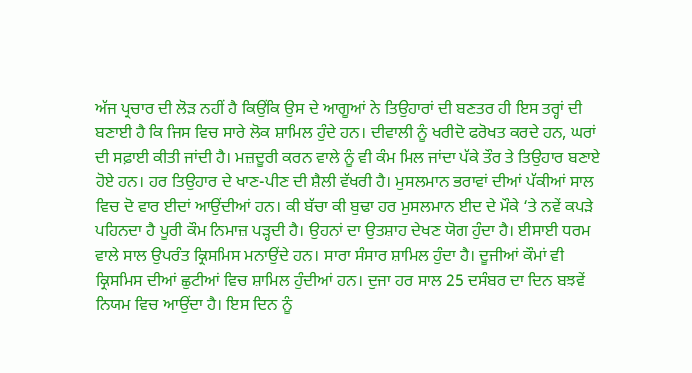ਅੱਜ ਪ੍ਰਚਾਰ ਦੀ ਲੋੜ ਨਹੀਂ ਹੈ ਕਿਉਂਕਿ ਉਸ ਦੇ ਆਗੂਆਂ ਨੇ ਤਿਉਹਾਰਾਂ ਦੀ ਬਣਤਰ ਹੀ ਇਸ ਤਰ੍ਹਾਂ ਦੀ ਬਣਾਈ ਹੈ ਕਿ ਜਿਸ ਵਿਚ ਸਾਰੇ ਲੋਕ ਸ਼ਾਮਿਲ ਹੁੰਦੇ ਹਨ। ਦੀਵਾਲੀ ਨੂੰ ਖਰੀਦੋ ਫਰੋਖਤ ਕਰਦੇ ਹਨ, ਘਰਾਂ ਦੀ ਸਫ਼ਾਈ ਕੀਤੀ ਜਾਂਦੀ ਹੈ। ਮਜ਼ਦੂਰੀ ਕਰਨ ਵਾਲੇ ਨੂੰ ਵੀ ਕੰਮ ਮਿਲ ਜਾਂਦਾ ਪੱਕੇ ਤੌਰ ਤੇ ਤਿਉਹਾਰ ਬਣਾਏ ਹੋਏ ਹਨ। ਹਰ ਤਿਉਹਾਰ ਦੇ ਖਾਣ-ਪੀਣ ਦੀ ਸ਼ੈਲੀ ਵੱਖਰੀ ਹੈ। ਮੁਸਲਮਾਨ ਭਰਾਵਾਂ ਦੀਆਂ ਪੱਕੀਆਂ ਸਾਲ ਵਿਚ ਦੋ ਵਾਰ ਈਦਾਂ ਆਉਂਦੀਆਂ ਹਨ। ਕੀ ਬੱਚਾ ਕੀ ਬੁਢਾ ਹਰ ਮੁਸਲਮਾਨ ਈਦ ਦੇ ਮੌਕੇ ‘ਤੇ ਨਵੇਂ ਕਪੜੇ ਪਹਿਨਦਾ ਹੈ ਪੂਰੀ ਕੌਮ ਨਿਮਾਜ਼ ਪੜ੍ਹਦੀ ਹੈ। ਉਹਨਾਂ ਦਾ ਉਤਸ਼ਾਹ ਦੇਖਣ ਯੋਗ ਹੁੰਦਾ ਹੈ। ਈਸਾਈ ਧਰਮ ਵਾਲੇ ਸਾਲ ਉਪਰੰਤ ਕ੍ਰਿਸਮਿਸ ਮਨਾਉਂਦੇ ਹਨ। ਸਾਰਾ ਸੰਸਾਰ ਸ਼ਾਮਿਲ ਹੁੰਦਾ ਹੈ। ਦੂਜੀਆਂ ਕੌਮਾਂ ਵੀ ਕ੍ਰਿਸਮਿਸ ਦੀਆਂ ਛੁਟੀਆਂ ਵਿਚ ਸ਼ਾਮਿਲ ਹੁੰਦੀਆਂ ਹਨ। ਦੁਜਾ ਹਰ ਸਾਲ 25 ਦਸੰਬਰ ਦਾ ਦਿਨ ਬਝਵੇਂ ਨਿਯਮ ਵਿਚ ਆਉਂਦਾ ਹੈ। ਇਸ ਦਿਨ ਨੂੰ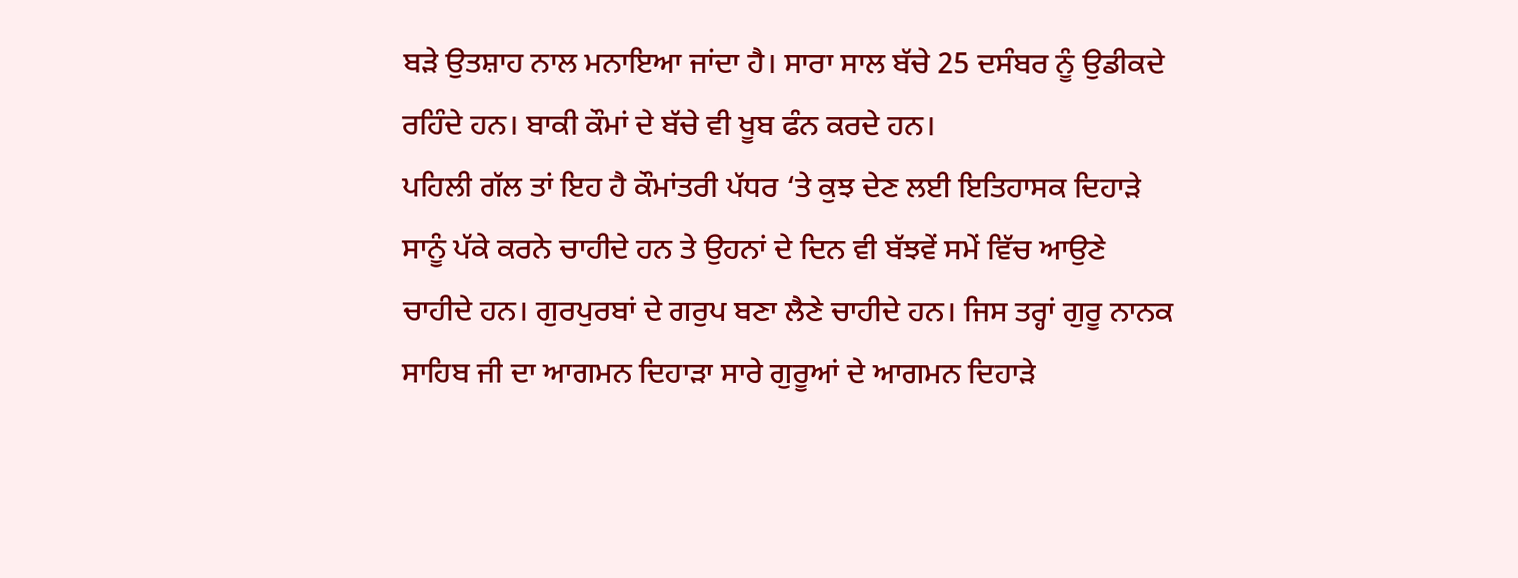ਬੜੇ ਉਤਸ਼ਾਹ ਨਾਲ ਮਨਾਇਆ ਜਾਂਦਾ ਹੈ। ਸਾਰਾ ਸਾਲ ਬੱਚੇ 25 ਦਸੰਬਰ ਨੂੰ ਉਡੀਕਦੇ ਰਹਿੰਦੇ ਹਨ। ਬਾਕੀ ਕੌਮਾਂ ਦੇ ਬੱਚੇ ਵੀ ਖੂਬ ਫੰਨ ਕਰਦੇ ਹਨ।
ਪਹਿਲੀ ਗੱਲ ਤਾਂ ਇਹ ਹੈ ਕੌਮਾਂਤਰੀ ਪੱਧਰ ‘ਤੇ ਕੁਝ ਦੇਣ ਲਈ ਇਤਿਹਾਸਕ ਦਿਹਾੜੇ ਸਾਨੂੰ ਪੱਕੇ ਕਰਨੇ ਚਾਹੀਦੇ ਹਨ ਤੇ ਉਹਨਾਂ ਦੇ ਦਿਨ ਵੀ ਬੱਝਵੇਂ ਸਮੇਂ ਵਿੱਚ ਆਉਣੇ ਚਾਹੀਦੇ ਹਨ। ਗੁਰਪੁਰਬਾਂ ਦੇ ਗਰੁਪ ਬਣਾ ਲੈਣੇ ਚਾਹੀਦੇ ਹਨ। ਜਿਸ ਤਰ੍ਹਾਂ ਗੁਰੂ ਨਾਨਕ ਸਾਹਿਬ ਜੀ ਦਾ ਆਗਮਨ ਦਿਹਾੜਾ ਸਾਰੇ ਗੁਰੂਆਂ ਦੇ ਆਗਮਨ ਦਿਹਾੜੇ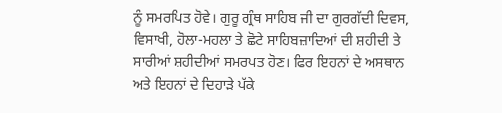ਨੂੰ ਸਮਰਪਿਤ ਹੋਵੇ। ਗੁਰੂ ਗ੍ਰੰਥ ਸਾਹਿਬ ਜੀ ਦਾ ਗੁਰਗੱਦੀ ਦਿਵਸ, ਵਿਸਾਖੀ, ਹੋਲਾ-ਮਹਲਾ ਤੇ ਛੋਟੇ ਸਾਹਿਬਜ਼ਾਦਿਆਂ ਦੀ ਸ਼ਹੀਦੀ ਤੇ ਸਾਰੀਆਂ ਸ਼ਹੀਦੀਆਂ ਸਮਰਪਤ ਹੋਣ। ਫਿਰ ਇਹਨਾਂ ਦੇ ਅਸਥਾਨ ਅਤੇ ਇਹਨਾਂ ਦੇ ਦਿਹਾੜੇ ਪੱਕੇ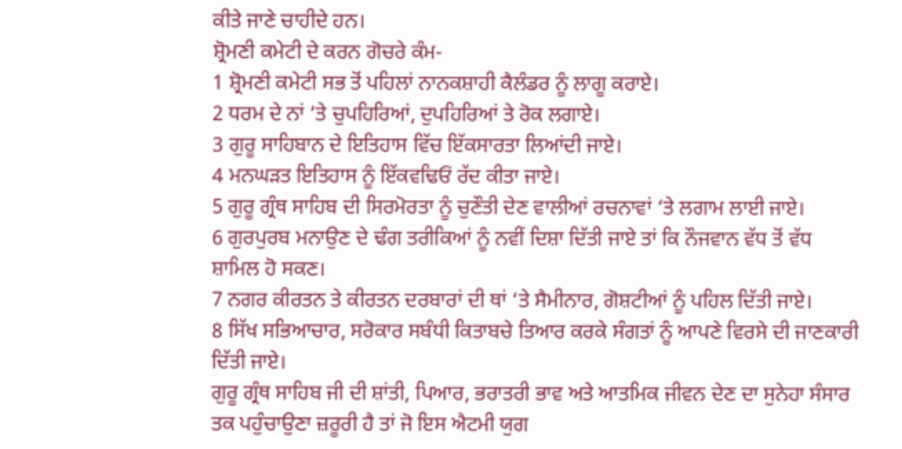ਕੀਤੇ ਜਾਣੇ ਚਾਹੀਦੇ ਹਨ।
ਸ਼੍ਰੋਮਣੀ ਕਮੇਟੀ ਦੇ ਕਰਨ ਗੋਚਰੇ ਕੰਮ-
1 ਸ਼੍ਰੋਮਣੀ ਕਮੇਟੀ ਸਭ ਤੋਂ ਪਹਿਲਾਂ ਨਾਨਕਸ਼ਾਹੀ ਕੈਲੰਡਰ ਨੂੰ ਲਾਗੂ ਕਰਾਏ।
2 ਧਰਮ ਦੇ ਨਾਂ ‘ਤੇ ਚੁਪਹਿਰਿਆਂ, ਦੁਪਹਿਰਿਆਂ ਤੇ ਰੋਕ ਲਗਾਏ।
3 ਗੁਰੂ ਸਾਹਿਬਾਨ ਦੇ ਇਤਿਹਾਸ ਵਿੱਚ ਇੱਕਸਾਰਤਾ ਲਿਆਂਦੀ ਜਾਏ।
4 ਮਨਘੜਤ ਇਤਿਹਾਸ ਨੂੰ ਇੱਕਵਢਿਓਂ ਰੱਦ ਕੀਤਾ ਜਾਏ।
5 ਗੁਰੂ ਗ੍ਰੰਥ ਸਾਹਿਬ ਦੀ ਸਿਰਮੋਰਤਾ ਨੂੰ ਚੁਣੌਤੀ ਦੇਣ ਵਾਲੀਆਂ ਰਚਨਾਵਾਂ ‘ਤੇ ਲਗਾਮ ਲਾਈ ਜਾਏ।
6 ਗੁਰਪੁਰਬ ਮਨਾਉਣ ਦੇ ਢੰਗ ਤਰੀਕਿਆਂ ਨੂੰ ਨਵੀਂ ਦਿਸ਼ਾ ਦਿੱਤੀ ਜਾਏ ਤਾਂ ਕਿ ਨੌਜਵਾਨ ਵੱਧ ਤੋਂ ਵੱਧ
ਸ਼ਾਮਿਲ ਹੋ ਸਕਣ।
7 ਨਗਰ ਕੀਰਤਨ ਤੇ ਕੀਰਤਨ ਦਰਬਾਰਾਂ ਦੀ ਥਾਂ ‘ਤੇ ਸੈਮੀਨਾਰ, ਗੋਸ਼ਟੀਆਂ ਨੂੰ ਪਹਿਲ ਦਿੱਤੀ ਜਾਏ।
8 ਸਿੱਖ ਸਭਿਆਚਾਰ, ਸਰੋਕਾਰ ਸਬੰਧੀ ਕਿਤਾਬਚੇ ਤਿਆਰ ਕਰਕੇ ਸੰਗਤਾਂ ਨੂੰ ਆਪਣੇ ਵਿਰਸੇ ਦੀ ਜਾਣਕਾਰੀ ਦਿੱਤੀ ਜਾਏ।
ਗੁਰੂ ਗ੍ਰੰਥ ਸਾਹਿਬ ਜੀ ਦੀ ਸ਼ਾਂਤੀ, ਪਿਆਰ, ਭਰਾਤਰੀ ਭਾਵ ਅਤੇ ਆਤਮਿਕ ਜੀਵਨ ਦੇਣ ਦਾ ਸੁਨੇਹਾ ਸੰਸਾਰ ਤਕ ਪਹੁੰਚਾਉਣਾ ਜ਼ਰੂਰੀ ਹੈ ਤਾਂ ਜੋ ਇਸ ਐਟਮੀ ਯੁਗ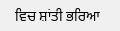ਵਿਚ ਸ਼ਾਂਤੀ ਭਰਿਆ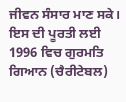ਜੀਵਨ ਸੰਸਾਰ ਮਾਣ ਸਕੇ। ਇਸ ਦੀ ਪੂਰਤੀ ਲਈ 1996 ਵਿਚ ਗੁਰਮਤਿ ਗਿਆਨ (ਚੈਰੀਟੇਬਲ)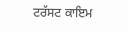ਟਰੱਸਟ ਕਾਇਮ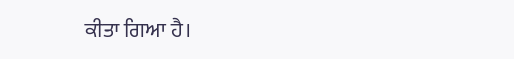ਕੀਤਾ ਗਿਆ ਹੈ।